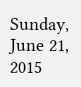Sunday, June 21, 2015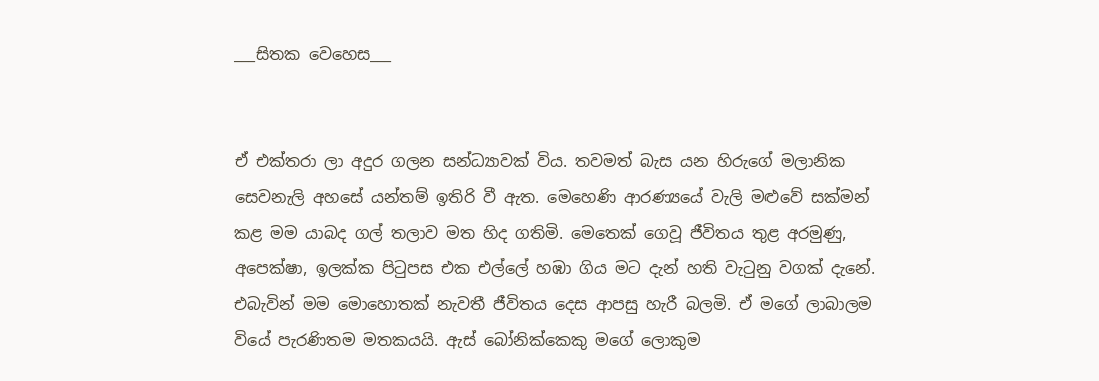___සිතක වෙහෙස___


ඒ එක්තරා ලා අදුර ගලන සන්ධ්‍යාවක් විය. තවමත් බැස යන හිරුගේ මලානික සෙවනැලි අහසේ යන්තම් ඉතිරි වී ඇත. මෙහෙණි ආරණ්‍යයේ වැලි මළුවේ සක්මන් කළ මම යාබද ගල් තලාව මත හිද ගතිමි. මෙතෙක් ගෙවූ ජීවිතය තුළ අරමුණු, අපෙක්ෂා, ඉලක්ක පිටුපස එක එල්ලේ හඹා ගිය මට දැන් හති වැටුනු වගක් දැනේ. එබැවින් මම මොහොතක් නැවතී ජීවිතය දෙස ආපසු හැරී බලමි. ඒ මගේ ලාබාලම වියේ පැරණිතම මතකයයි. ඇස් බෝනික්කෙකු මගේ ලොකුම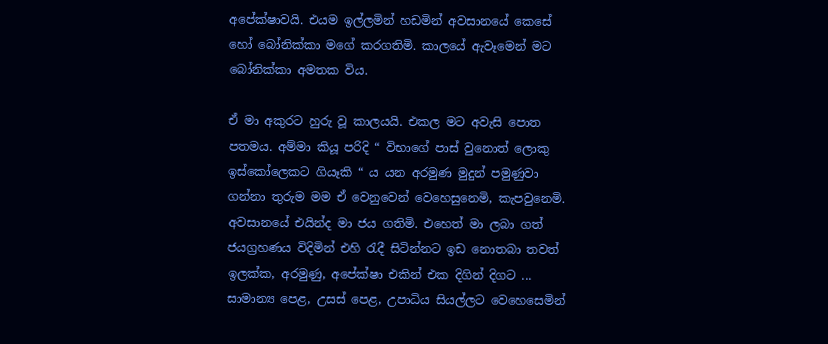අපේක්ෂාවයි. එයම ඉල්ලමින් හඩමින් අවසානයේ කෙසේ හෝ බෝනික්කා මගේ කරගතිමි. කාලයේ ඇවෑමෙන් මට බෝනික්කා අමතක විය.

ඒ මා අකුරට හුරු වූ කාලයයි. එකල මට අවැසි පොත පතමය. අම්මා කියූ පරිදි “ විභාගේ පාස් වුනොත් ලොකු ඉස්කෝලෙකට ගියෑකි “ ය යන අරමුණ මුදුන් පමුණුවා ගන්නා තුරුම මම ඒ වෙනුවෙන් වෙහෙසුනෙමි, කැපවුනෙමි. අවසානයේ එයින්ද මා ජය ගතිමි. එහෙත් මා ලබා ගත් ජයග්‍රහණය විදිමින් එහි රැදී සිටින්නට ඉඩ නොතබා තවත් ඉලක්ක, අරමුණු, අපේක්ෂා එකින් එක දිගින් දිගට ... සාමාන්‍ය පෙළ, උසස් පෙළ, උපාධිය සියල්ලට වෙහෙසෙමින්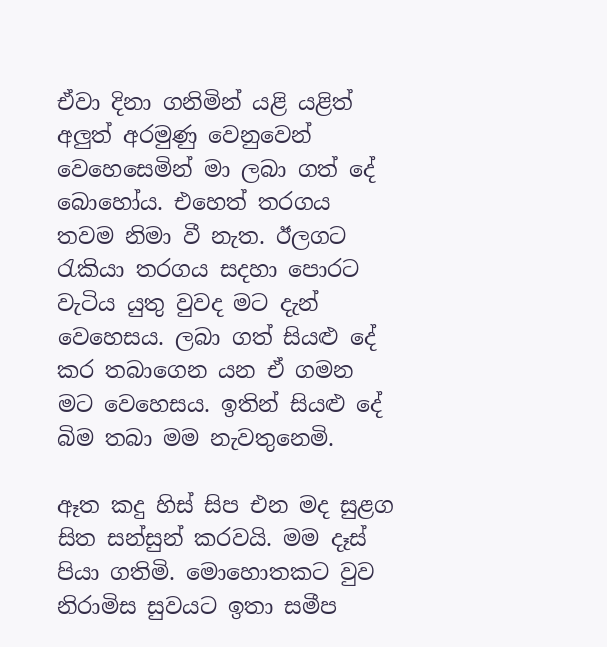ඒවා දිනා ගනිමින් යළි යළිත් අලුත් අරමුණු වෙනුවෙන් වෙහෙසෙමින් මා ලබා ගත් දේ බොහෝය. එහෙත් තරගය තවම නිමා වී නැත. ඊලගට රැකියා තරගය සදහා පොරට වැටිය යුතු වුවද මට දැන් වෙහෙසය. ලබා ගත් සියළු දේ කර තබාගෙන යන ඒ ගමන මට වෙහෙසය. ඉතින් සියළු දේ බිම තබා මම නැවතුනෙමි.

ඈත කදු හිස් සිප එන මද සුළග සිත සන්සුන් කරවයි. මම දෑස් පියා ගතිමි. මොහොතකට වුව නිරාමිස සුවයට ඉතා සමීප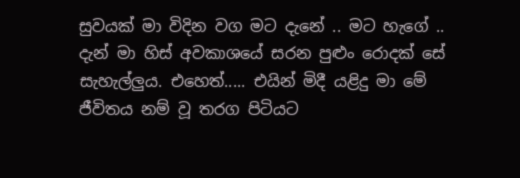සුවයක් මා විදින වග මට දැනේ .. මට හැගේ .. දැන් මා හිස් අවකාශයේ සරන පුළුං රොදක් සේ සැහැල්ලුය. එහෙත්..... එයින් මිදී යළිදු මා මේ ජීවිතය නම් වූ තරග පිටියට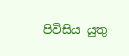පිවිසිය යුතු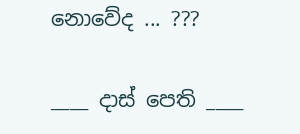නොවේද ... ???

____ දාස් පෙති ____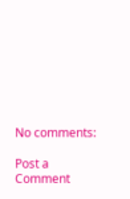No comments:

Post a Comment